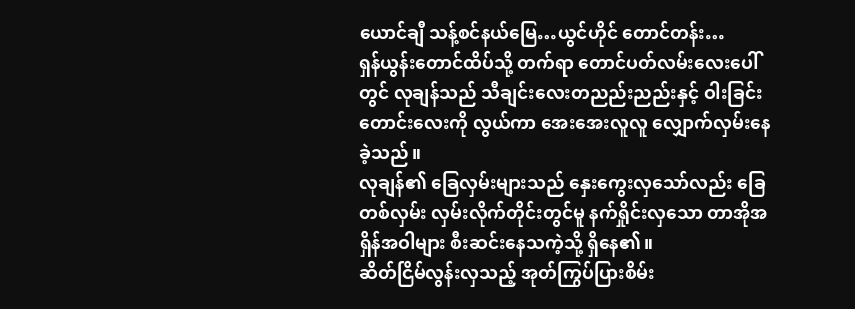ယောင်ချီ သန့်စင်နယ်မြေ…ယွင်ဟိုင် တောင်တန်း…
ရှန်ယွန်းတောင်ထိပ်သို့ တက်ရာ တောင်ပတ်လမ်းလေးပေါ်တွင် လုချန်သည် သီချင်းလေးတညည်းညည်းနှင့် ဝါးခြင်းတောင်းလေးကို လွယ်ကာ အေးအေးလူလူ လျှောက်လှမ်းနေခဲ့သည်။
လုချန်၏ ခြေလှမ်းများသည် နှေးကွေးလှသော်လည်း ခြေတစ်လှမ်း လှမ်းလိုက်တိုင်းတွင်မူ နက်ရှိုင်းလှသော တာအိုအရှိန်အဝါများ စီးဆင်းနေသကဲ့သို့ ရှိနေ၏။
ဆိတ်ငြိမ်လွန်းလှသည့် အုတ်ကြွပ်ပြားစိမ်း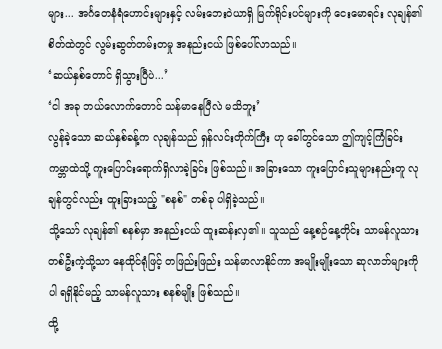များ... အင်္ဂတေနံရံဟောင်းများနှင့် လမ်းဘေးဝဲယာရှိ မြက်ရိုင်းပင်များကို ငေးမောရင်း လုချန်၏စိတ်ထဲတွင် လွမ်းဆွတ်တမ်းတမှု အနည်းငယ် ဖြစ်ပေါ်လာသည်။
‘ဆယ်နှစ်တောင် ရှိသွားပြီပဲ...’
‘ငါ အခု ဘယ်လောက်တောင် သန်မာနေပြီလဲ မသိဘူး’
လွန်ခဲ့သော ဆယ်နှစ်ခန့်က လုချန်သည် ရှန်လင်းတိုက်ကြီး ဟု ခေါ်တွင်သော ဤကျင့်ကြံခြင်းကမ္ဘာထဲသို့ ကူးပြောင်းရောက်ရှိလာခဲ့ခြင်း ဖြစ်သည်။ အခြားသော ကူးပြောင်းသူများနည်းတူ လုချန်တွင်လည်း ထူးခြားသည့် "စနစ်" တစ်ခု ပါရှိခဲ့သည်။
သို့သော် လုချန်၏ စနစ်မှာ အနည်းငယ် ထူးဆန်းလှ၏။ သူသည် နေ့စဉ်နေ့တိုင်း သာမန်လူသား တစ်ဦးကဲ့သို့သာ နေထိုင်ရုံဖြင့် တဖြည်းဖြည်း သန်မာလာနိုင်ကာ အမျိုးမျိုးသော ဆုလာဘ်များကိုပါ ရရှိနိုင်မည့် သာမန်လူသား စနစ်မျိုး ဖြစ်သည်။
ထို့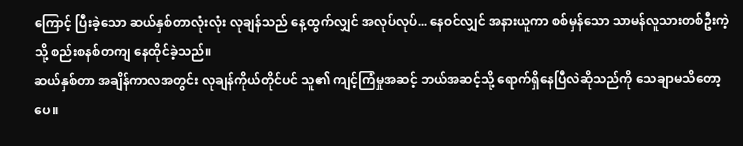ကြောင့် ပြီးခဲ့သော ဆယ်နှစ်တာလုံးလုံး လုချန်သည် နေ့ထွက်လျှင် အလုပ်လုပ်... နေဝင်လျှင် အနားယူကာ စစ်မှန်သော သာမန်လူသားတစ်ဦးကဲ့သို့ စည်းစနစ်တကျ နေထိုင်ခဲ့သည်။
ဆယ်နှစ်တာ အချိန်ကာလအတွင်း လုချန်ကိုယ်တိုင်ပင် သူ၏ ကျင့်ကြံမှုအဆင့် ဘယ်အဆင့်သို့ ရောက်ရှိနေပြီလဲဆိုသည်ကို သေချာမသိတော့ပေ။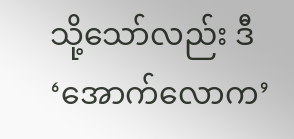သို့သော်လည်း ဒီ ‘အောက်လောက’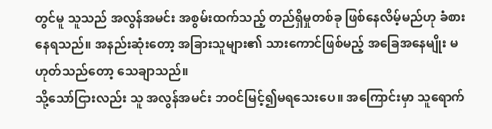တွင်မူ သူသည် အလွန်အမင်း အစွမ်းထက်သည့် တည်ရှိမှုတစ်ခု ဖြစ်နေလိမ့်မည်ဟု ခံစားနေရသည်။ အနည်းဆုံးတော့ အခြားသူများ၏ သားကောင်ဖြစ်မည့် အခြေအနေမျိုး မဟုတ်သည်တော့ သေချာသည်။
သို့သော်ငြားလည်း သူ အလွန်အမင်း ဘဝင်မြင့်၍မရသေးပေ။ အကြောင်းမှာ သူရောက်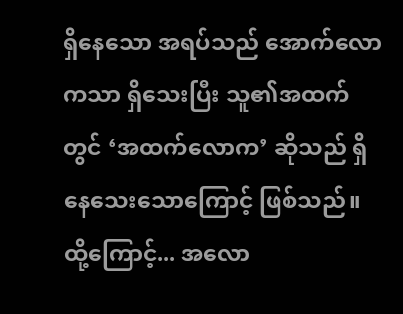ရှိနေသော အရပ်သည် အောက်လောကသာ ရှိသေးပြီး သူ၏အထက်တွင် ‘အထက်လောက’ ဆိုသည် ရှိနေသေးသောကြောင့် ဖြစ်သည်။
ထို့ကြောင့်... အလော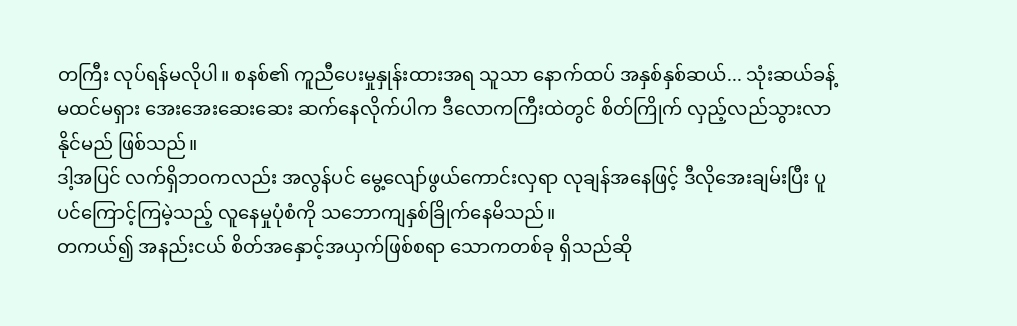တကြီး လုပ်ရန်မလိုပါ။ စနစ်၏ ကူညီပေးမှုနှုန်းထားအရ သူသာ နောက်ထပ် အနှစ်နှစ်ဆယ်... သုံးဆယ်ခန့် မထင်မရှား အေးအေးဆေးဆေး ဆက်နေလိုက်ပါက ဒီလောကကြီးထဲတွင် စိတ်ကြိုက် လှည့်လည်သွားလာနိုင်မည် ဖြစ်သည်။
ဒါ့အပြင် လက်ရှိဘဝကလည်း အလွန်ပင် မွေ့လျော်ဖွယ်ကောင်းလှရာ လုချန်အနေဖြင့် ဒီလိုအေးချမ်းပြီး ပူပင်ကြောင့်ကြမဲ့သည့် လူနေမှုပုံစံကို သဘောကျနှစ်ခြိုက်နေမိသည်။
တကယ်၍ အနည်းငယ် စိတ်အနှောင့်အယှက်ဖြစ်စရာ သောကတစ်ခု ရှိသည်ဆို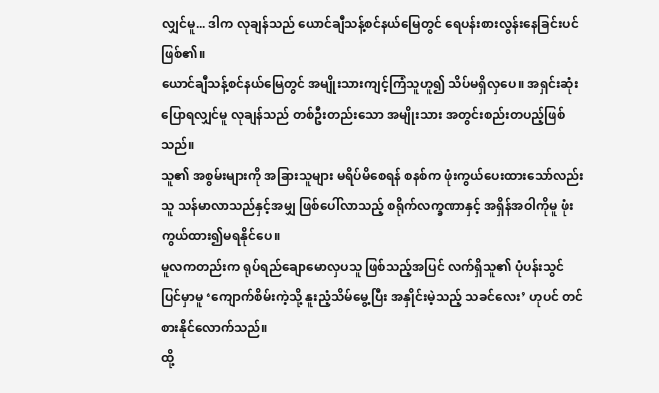လျှင်မူ... ဒါက လုချန်သည် ယောင်ချီသန့်စင်နယ်မြေတွင် ရေပန်းစားလွန်းနေခြင်းပင် ဖြစ်၏။
ယောင်ချီသန့်စင်နယ်မြေတွင် အမျိုးသားကျင့်ကြံသူဟူ၍ သိပ်မရှိလှပေ။ အရှင်းဆုံး ပြောရလျှင်မူ လုချန်သည် တစ်ဦးတည်းသော အမျိုးသား အတွင်းစည်းတပည့်ဖြစ်သည်။
သူ၏ အစွမ်းများကို အခြားသူများ မရိပ်မိစေရန် စနစ်က ဖုံးကွယ်ပေးထားသော်လည်း သူ သန်မာလာသည်နှင့်အမျှ ဖြစ်ပေါ်လာသည့် စရိုက်လက္ခဏာနှင့် အရှိန်အဝါကိုမူ ဖုံးကွယ်ထား၍မရနိုင်ပေ။
မူလကတည်းက ရုပ်ရည်ချောမောလှပသူ ဖြစ်သည့်အပြင် လက်ရှိသူ၏ ပုံပန်းသွင်ပြင်မှာမူ ‘ကျောက်စိမ်းကဲ့သို့ နူးညံ့သိမ်မွေ့ပြီး အနှိုင်းမဲ့သည့် သခင်လေး’ ဟုပင် တင်စားနိုင်လောက်သည်။
ထို့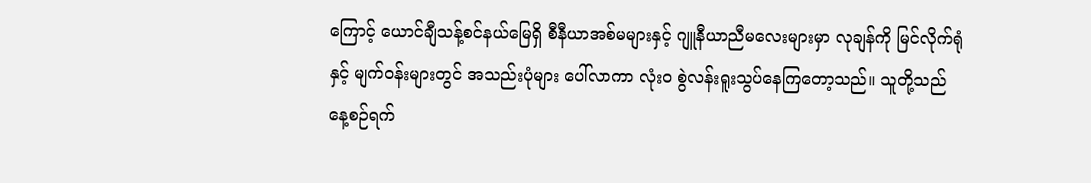ကြောင့် ယောင်ချီသန့်စင်နယ်မြေရှိ စီနီယာအစ်မများနှင့် ဂျူနီယာညီမလေးများမှာ လုချန်ကို မြင်လိုက်ရုံနှင့် မျက်ဝန်းများတွင် အသည်းပုံများ ပေါ်လာကာ လုံးဝ စွဲလန်းရူးသွပ်နေကြတော့သည်။ သူတို့သည် နေ့စဉ်ရက်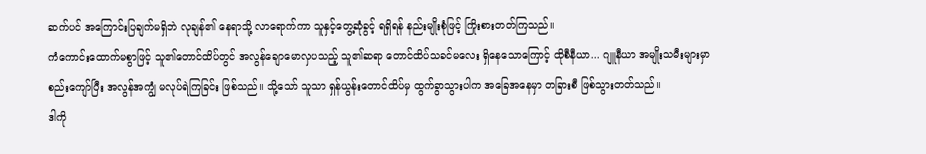ဆက်ပင် အကြောင်းပြချက်မရှိဘဲ လုချန်၏ နေရာသို့ လာရောက်ကာ သူနှင့်တွေ့ဆုံခွင့် ရရှိရန် နည်းမျိုးစုံဖြင့် ကြိုးစားတတ်ကြသည်။
ကံကောင်းထောက်မစွာဖြင့် သူ၏တောင်ထိပ်တွင် အလွန်ချောမောလှပသည့် သူ၏ဆရာ တောင်ထိပ်သခင်မလေး ရှိနေသောကြောင့် ထိုစီနီယာ... ဂျူနီယာ အမျိုးသမီးများမှာ စည်းကျော်ပြီး အလွန်အကျွံ မလုပ်ရဲကြခြင်း ဖြစ်သည်။ သို့သော် သူသာ ရှန်ယွန်းတောင်ထိပ်မှ ထွက်ခွာသွားပါက အခြေအနေမှာ တခြားစီ ဖြစ်သွားတတ်သည်။
ဒါကို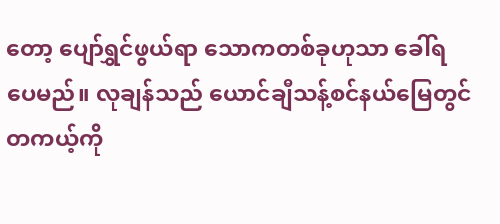တော့ ပျော်ရွှင်ဖွယ်ရာ သောကတစ်ခုဟုသာ ခေါ်ရပေမည်။ လုချန်သည် ယောင်ချီသန့်စင်နယ်မြေတွင် တကယ့်ကို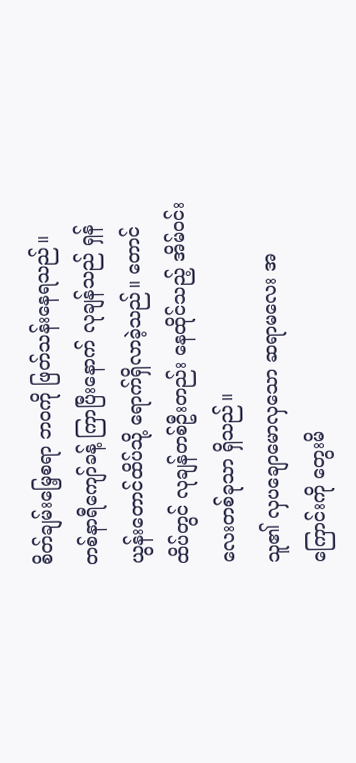စိတ်ချမ်းမြေ့စရာ ဘဝကို ဖြတ်သန်းနေရသည်။
တစ်နာရီကျော်ခန့် ကြာပြီးနောက် လုချန်သည် ရှန်ယွန်းတောင်ထိပ်သို့ ရောက်ရှိလာခဲ့သည်။ တောင်ထိပ်တွင် လုချန်တစ်ဦးတည်း နေထိုင်သည့် အိမ်ဝင်းလေးတစ်ခုသာ ရှိသည်။
သူ၏ လှပချောမောလှသော ဆရာမလေး အကြောင်းကို တွေးမိ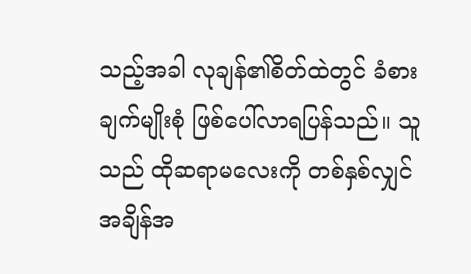သည့်အခါ လုချန်၏စိတ်ထဲတွင် ခံစားချက်မျိုးစုံ ဖြစ်ပေါ်လာရပြန်သည်။ သူသည် ထိုဆရာမလေးကို တစ်နှစ်လျှင် အချိန်အ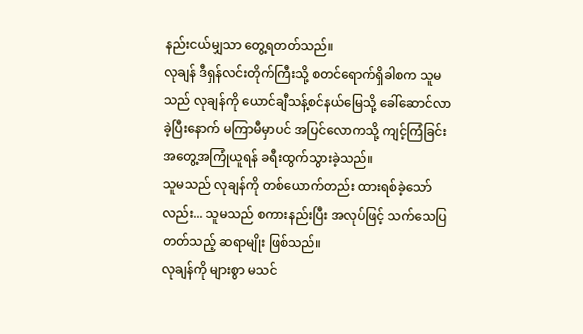နည်းငယ်မျှသာ တွေ့ရတတ်သည်။
လုချန် ဒီရှန်လင်းတိုက်ကြီးသို့ စတင်ရောက်ရှိခါစက သူမသည် လုချန်ကို ယောင်ချီသန့်စင်နယ်မြေသို့ ခေါ်ဆောင်လာခဲ့ပြီးနောက် မကြာမီမှာပင် အပြင်လောကသို့ ကျင့်ကြံခြင်း အတွေ့အကြုံယူရန် ခရီးထွက်သွားခဲ့သည်။
သူမသည် လုချန်ကို တစ်ယောက်တည်း ထားရစ်ခဲ့သော်လည်း... သူမသည် စကားနည်းပြီး အလုပ်ဖြင့် သက်သေပြတတ်သည့် ဆရာမျိုး ဖြစ်သည်။
လုချန်ကို များစွာ မသင်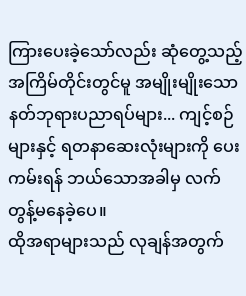ကြားပေးခဲ့သော်လည်း ဆုံတွေ့သည့် အကြိမ်တိုင်းတွင်မူ အမျိုးမျိုးသော နတ်ဘုရားပညာရပ်များ... ကျင့်စဉ်များနှင့် ရတနာဆေးလုံးများကို ပေးကမ်းရန် ဘယ်သောအခါမှ လက်တွန့်မနေခဲ့ပေ။
ထိုအရာများသည် လုချန်အတွက်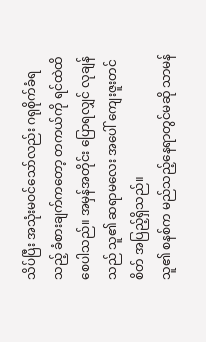သိပ်ပြီး အသုံးမဝင်သော်လည်း ဂရုစိုက်ခံရသည့် ခံစားချက်ကတော့ တကယ်ကို ရင်ထဲထိစေပါသည်။ အမှန်အတိုင်း ပြောရလျှင် လုချန်သည် သူ၏ ဆရာမလေး အပေါ် ကျေးဇူးတင်စိတ် အပြည့်ရှိသည်။
သူ၏ စနစ်က မည်သည့်နေရာတွင်မဆို သာမန်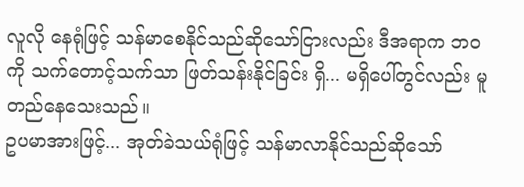လူလို နေရုံဖြင့် သန်မာစေနိုင်သည်ဆိုသော်ငြားလည်း ဒီအရာက ဘဝကို သက်တောင့်သက်သာ ဖြတ်သန်းနိုင်ခြင်း ရှိ... မရှိပေါ်တွင်လည်း မူတည်နေသေးသည်။
ဥပမာအားဖြင့်... အုတ်ခဲသယ်ရုံဖြင့် သန်မာလာနိုင်သည်ဆိုသော်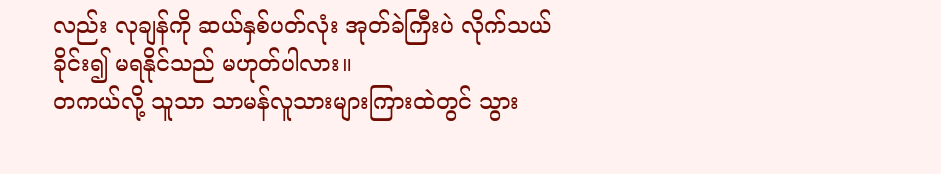လည်း လုချန်ကို ဆယ်နှစ်ပတ်လုံး အုတ်ခဲကြီးပဲ လိုက်သယ်ခိုင်း၍ မရနိုင်သည် မဟုတ်ပါလား။
တကယ်လို့ သူသာ သာမန်လူသားများကြားထဲတွင် သွား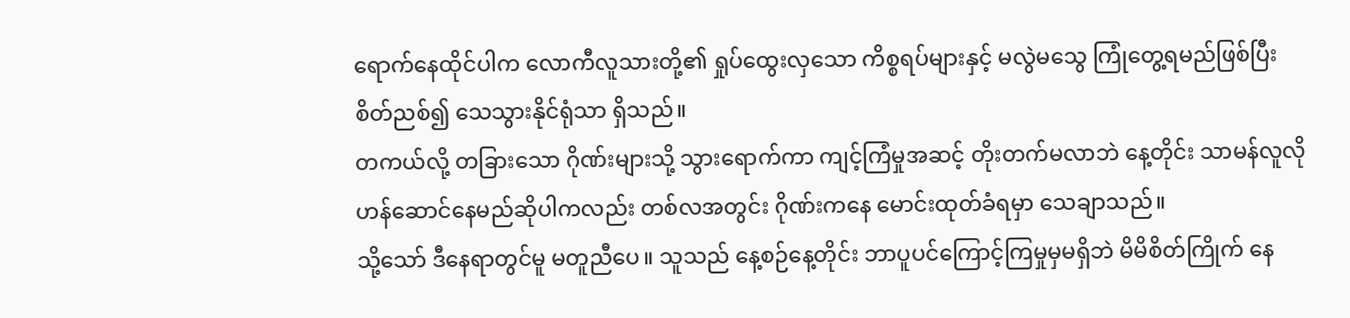ရောက်နေထိုင်ပါက လောကီလူသားတို့၏ ရှုပ်ထွေးလှသော ကိစ္စရပ်များနှင့် မလွဲမသွေ ကြုံတွေ့ရမည်ဖြစ်ပြီး စိတ်ညစ်၍ သေသွားနိုင်ရုံသာ ရှိသည်။
တကယ်လို့ တခြားသော ဂိုဏ်းများသို့ သွားရောက်ကာ ကျင့်ကြံမှုအဆင့် တိုးတက်မလာဘဲ နေ့တိုင်း သာမန်လူလို ဟန်ဆောင်နေမည်ဆိုပါကလည်း တစ်လအတွင်း ဂိုဏ်းကနေ မောင်းထုတ်ခံရမှာ သေချာသည်။
သို့သော် ဒီနေရာတွင်မူ မတူညီပေ။ သူသည် နေ့စဉ်နေ့တိုင်း ဘာပူပင်ကြောင့်ကြမှုမှမရှိဘဲ မိမိစိတ်ကြိုက် နေ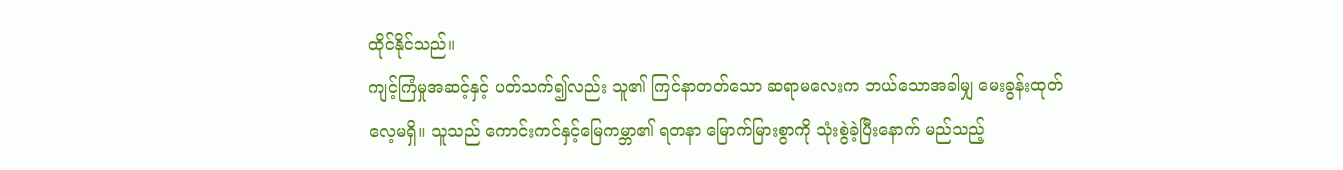ထိုင်နိုင်သည်။
ကျင့်ကြံမှုအဆင့်နှင့် ပတ်သက်၍လည်း သူ၏ ကြင်နာတတ်သော ဆရာမလေးက ဘယ်သောအခါမျှ မေးခွန်းထုတ်လေ့မရှိ။ သူသည် ကောင်းကင်နှင့်မြေကမ္ဘာ၏ ရတနာ မြောက်မြားစွာကို သုံးစွဲခဲ့ပြီးနောက် မည်သည့်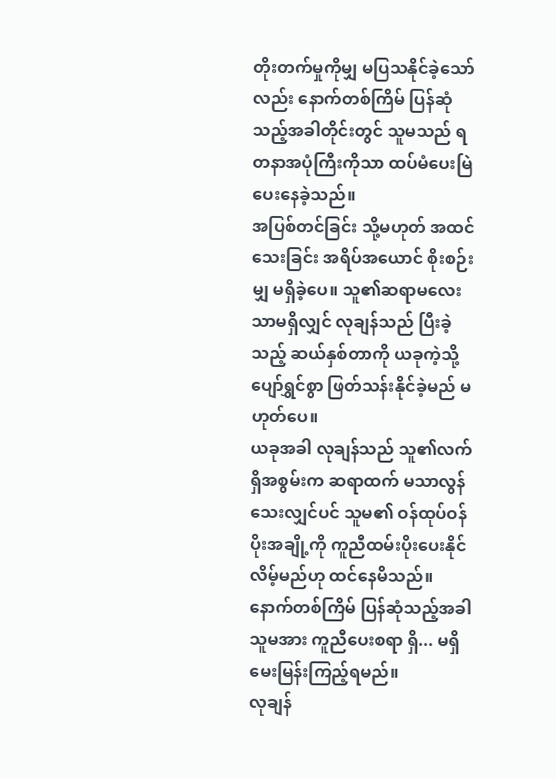တိုးတက်မှုကိုမျှ မပြသနိုင်ခဲ့သော်လည်း နောက်တစ်ကြိမ် ပြန်ဆုံသည့်အခါတိုင်းတွင် သူမသည် ရတနာအပုံကြီးကိုသာ ထပ်မံပေးမြဲ ပေးနေခဲ့သည်။
အပြစ်တင်ခြင်း သို့မဟုတ် အထင်သေးခြင်း အရိပ်အယောင် စိုးစဉ်းမျှ မရှိခဲ့ပေ။ သူ၏ဆရာမလေး သာမရှိလျှင် လုချန်သည် ပြီးခဲ့သည့် ဆယ်နှစ်တာကို ယခုကဲ့သို့ ပျော်ရွှင်စွာ ဖြတ်သန်းနိုင်ခဲ့မည် မဟုတ်ပေ။
ယခုအခါ လုချန်သည် သူ၏လက်ရှိအစွမ်းက ဆရာထက် မသာလွန်သေးလျှင်ပင် သူမ၏ ဝန်ထုပ်ဝန်ပိုးအချို့ကို ကူညီထမ်းပိုးပေးနိုင်လိမ့်မည်ဟု ထင်နေမိသည်။ နောက်တစ်ကြိမ် ပြန်ဆုံသည့်အခါ သူမအား ကူညီပေးစရာ ရှိ... မရှိ မေးမြန်းကြည့်ရမည်။
လုချန်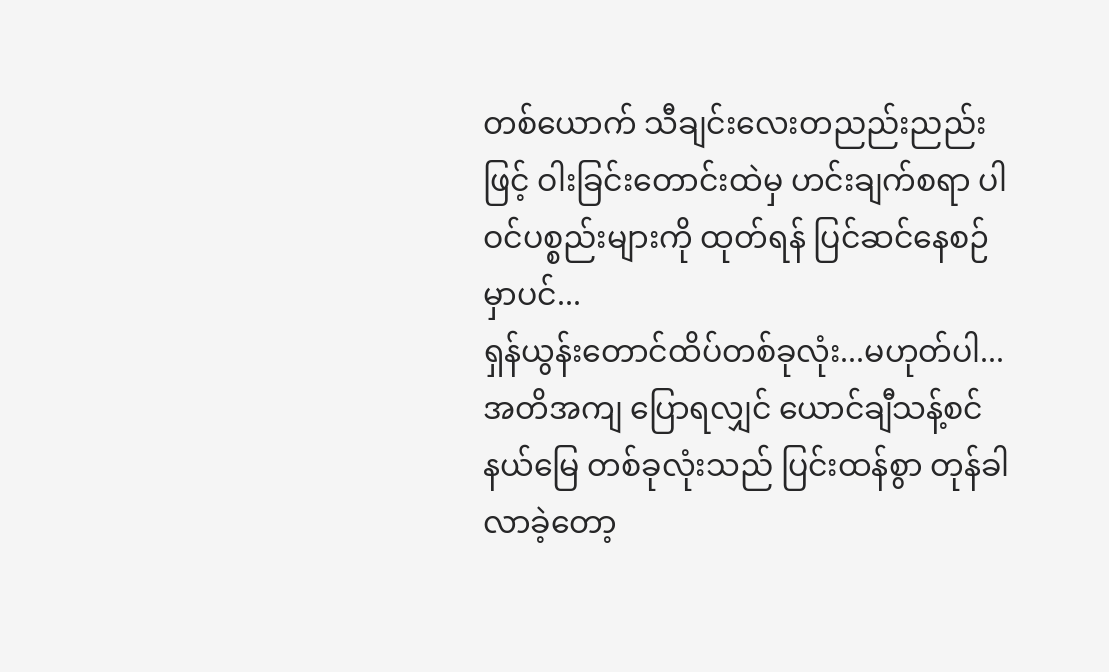တစ်ယောက် သီချင်းလေးတညည်းညည်းဖြင့် ဝါးခြင်းတောင်းထဲမှ ဟင်းချက်စရာ ပါဝင်ပစ္စည်းများကို ထုတ်ရန် ပြင်ဆင်နေစဉ်မှာပင်...
ရှန်ယွန်းတောင်ထိပ်တစ်ခုလုံး...မဟုတ်ပါ... အတိအကျ ပြောရလျှင် ယောင်ချီသန့်စင်နယ်မြေ တစ်ခုလုံးသည် ပြင်းထန်စွာ တုန်ခါလာခဲ့တော့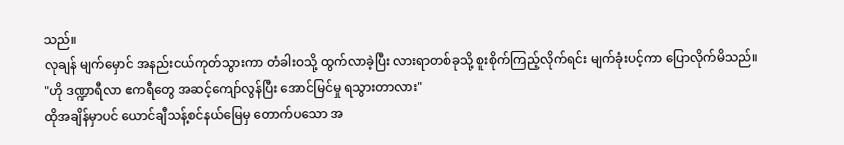သည်။
လုချန် မျက်မှောင် အနည်းငယ်ကုတ်သွားကာ တံခါးဝသို့ ထွက်လာခဲ့ပြီး လားရာတစ်ခုသို့ စူးစိုက်ကြည့်လိုက်ရင်း မျက်ခုံးပင့်ကာ ပြောလိုက်မိသည်။
"ဟို ဒဏ္ဍာရီလာ ဧကရီတွေ အဆင့်ကျော်လွန်ပြီး အောင်မြင်မှု ရသွားတာလား"
ထိုအချိန်မှာပင် ယောင်ချီသန့်စင်နယ်မြေမှ တောက်ပသော အ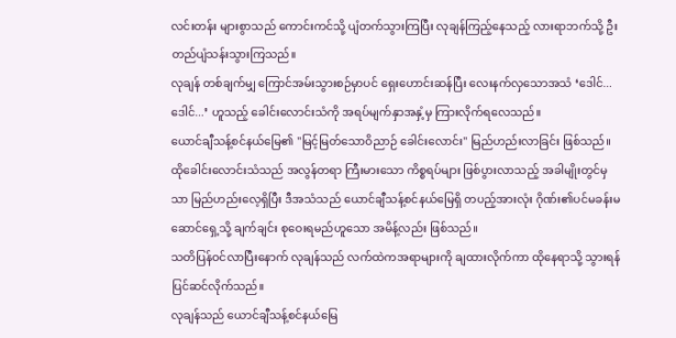လင်းတန်း များစွာသည် ကောင်းကင်သို့ ပျံတက်သွားကြပြီး လုချန်ကြည့်နေသည့် လားရာဘက်သို့ ဦးတည်ပျံသန်းသွားကြသည်။
လုချန် တစ်ချက်မျှ ကြောင်အမ်းသွားစဉ်မှာပင် ရှေးဟောင်းဆန်ပြီး လေးနက်လှသောအသံ ‘ဒေါင်... ဒေါင်...’ ဟူသည့် ခေါင်းလောင်းသံကို အရပ်မျက်နှာအနှံ့မှ ကြားလိုက်ရလေသည်။
ယောင်ချီသန့်စင်နယ်မြေ၏ "မြင့်မြတ်သောဝိညာဉ် ခေါင်းလောင်း" မြည်ဟည်းလာခြင်း ဖြစ်သည်။
ထိုခေါင်းလောင်းသံသည် အလွန်တရာ ကြီးမားသော ကိစ္စရပ်များ ဖြစ်ပွားလာသည့် အခါမျိုးတွင်မှသာ မြည်ဟည်းလေ့ရှိပြီး ဒီအသံသည် ယောင်ချီသန့်စင်နယ်မြေရှိ တပည့်အားလုံး ဂိုဏ်း၏ပင်မခန်းမဆောင်ရှေ့သို့ ချက်ချင်း စုဝေးရမည်ဟူသော အမိန့်လည်း ဖြစ်သည်။
သတိပြန်ဝင်လာပြီးနောက် လုချန်သည် လက်ထဲကအရာများကို ချထားလိုက်ကာ ထိုနေရာသို့ သွားရန် ပြင်ဆင်လိုက်သည်။
လုချန်သည် ယောင်ချီသန့်စင်နယ်မြေ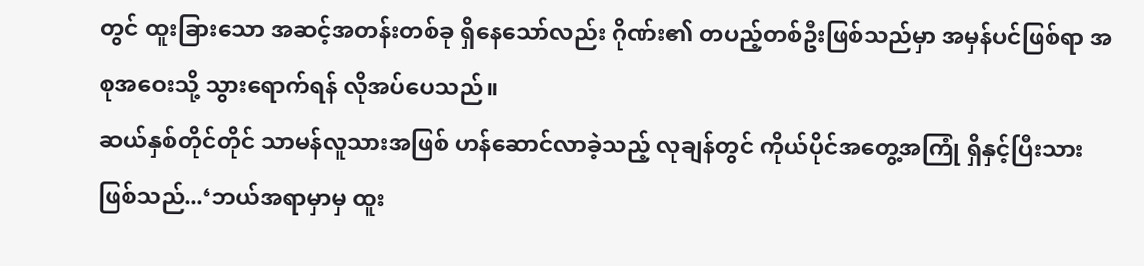တွင် ထူးခြားသော အဆင့်အတန်းတစ်ခု ရှိနေသော်လည်း ဂိုဏ်း၏ တပည့်တစ်ဦးဖြစ်သည်မှာ အမှန်ပင်ဖြစ်ရာ အစုအဝေးသို့ သွားရောက်ရန် လိုအပ်ပေသည်။
ဆယ်နှစ်တိုင်တိုင် သာမန်လူသားအဖြစ် ဟန်ဆောင်လာခဲ့သည့် လုချန်တွင် ကိုယ်ပိုင်အတွေ့အကြုံ ရှိနှင့်ပြီးသား ဖြစ်သည်...‘ဘယ်အရာမှာမှ ထူး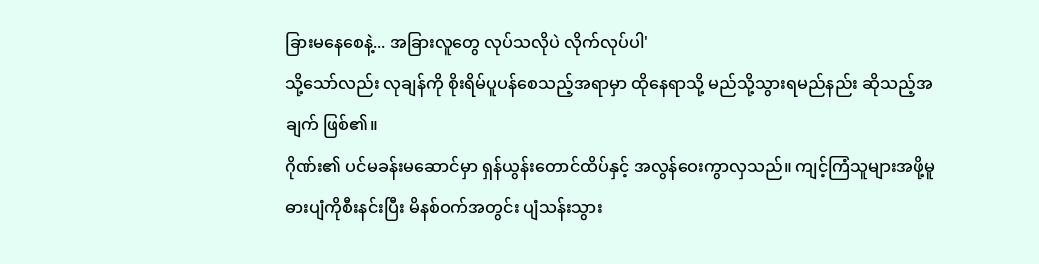ခြားမနေစေနဲ့... အခြားလူတွေ လုပ်သလိုပဲ လိုက်လုပ်ပါ'
သို့သော်လည်း လုချန်ကို စိုးရိမ်ပူပန်စေသည့်အရာမှာ ထိုနေရာသို့ မည်သို့သွားရမည်နည်း ဆိုသည့်အချက် ဖြစ်၏။
ဂိုဏ်း၏ ပင်မခန်းမဆောင်မှာ ရှန်ယွန်းတောင်ထိပ်နှင့် အလွန်ဝေးကွာလှသည်။ ကျင့်ကြံသူများအဖို့မူ ဓားပျံကိုစီးနင်းပြီး မိနစ်ဝက်အတွင်း ပျံသန်းသွား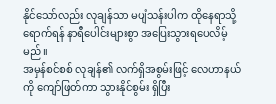နိုင်သော်လည်း လုချန်သာ မပျံသန်းပါက ထိုနေရာသို့ ရောက်ရန် နာရီပေါင်းများစွာ အပြေးသွားရပေလိမ့်မည်။
အမှန်စင်စစ် လုချန်၏ လက်ရှိအစွမ်းဖြင့် လေဟာနယ်ကို ကျော်ဖြတ်ကာ သွားနိုင်စွမ်း ရှိပြီး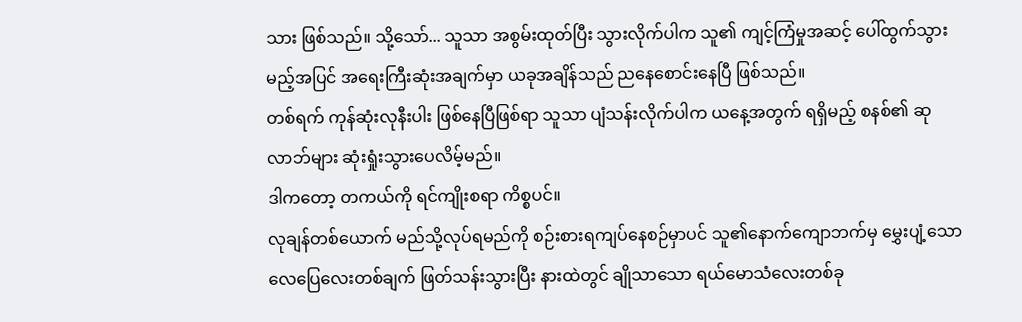သား ဖြစ်သည်။ သို့သော်... သူသာ အစွမ်းထုတ်ပြီး သွားလိုက်ပါက သူ၏ ကျင့်ကြံမှုအဆင့် ပေါ်ထွက်သွားမည့်အပြင် အရေးကြီးဆုံးအချက်မှာ ယခုအချိန်သည် ညနေစောင်းနေပြီ ဖြစ်သည်။
တစ်ရက် ကုန်ဆုံးလုနီးပါး ဖြစ်နေပြီဖြစ်ရာ သူသာ ပျံသန်းလိုက်ပါက ယနေ့အတွက် ရရှိမည့် စနစ်၏ ဆုလာဘ်များ ဆုံးရှုံးသွားပေလိမ့်မည်။
ဒါကတော့ တကယ်ကို ရင်ကျိုးစရာ ကိစ္စပင်။
လုချန်တစ်ယောက် မည်သို့လုပ်ရမည်ကို စဉ်းစားရကျပ်နေစဉ်မှာပင် သူ၏နောက်ကျောဘက်မှ မွှေးပျံ့သော လေပြေလေးတစ်ချက် ဖြတ်သန်းသွားပြီး နားထဲတွင် ချိုသာသော ရယ်မောသံလေးတစ်ခု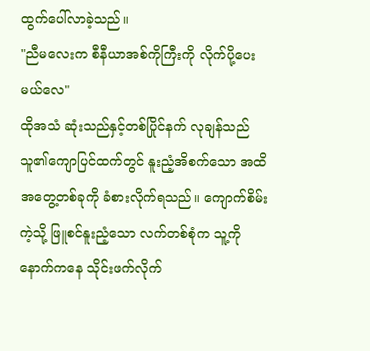ထွက်ပေါ်လာခဲ့သည်။
"ညီမလေးက စီနီယာအစ်ကိုကြီးကို လိုက်ပို့ပေးမယ်လေ"
ထိုအသံ ဆုံးသည်နှင့်တစ်ပြိုင်နက် လုချန်သည် သူ၏ကျောပြင်ထက်တွင် နူးညံ့အိစက်သော အထိအတွေ့တစ်ခုကို ခံစားလိုက်ရသည်။ ကျောက်စိမ်းကဲ့သို့ ဖြူစင်နူးညံ့သော လက်တစ်စုံက သူ့ကို နောက်ကနေ သိုင်းဖက်လိုက်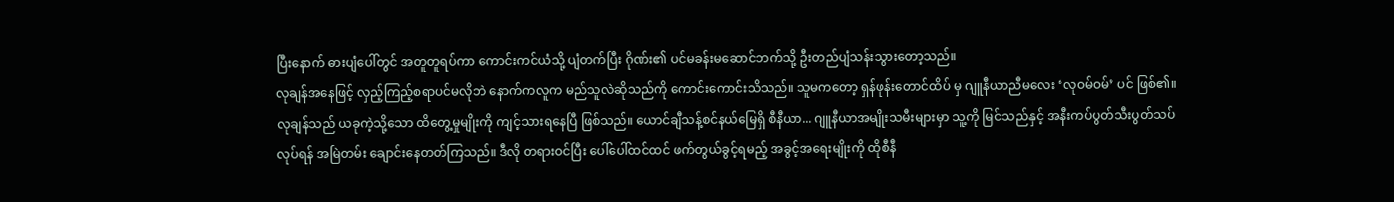ပြီးနောက် ဓားပျံပေါ်တွင် အတူတူရပ်ကာ ကောင်းကင်ယံသို့ ပျံတက်ပြီး ဂိုဏ်း၏ ပင်မခန်းမဆောင်ဘက်သို့ ဦးတည်ပျံသန်းသွားတော့သည်။
လုချန်အနေဖြင့် လှည့်ကြည့်စရာပင်မလိုဘဲ နောက်ကလူက မည်သူလဲဆိုသည်ကို ကောင်းကောင်းသိသည်။ သူမကတော့ ရှန်ဖုန်းတောင်ထိပ် မှ ဂျူနီယာညီမလေး ‘လုဝမ်ဝမ်’ ပင် ဖြစ်၏။
လုချန်သည် ယခုကဲ့သို့သော ထိတွေ့မှုမျိုးကို ကျင့်သားရနေပြီ ဖြစ်သည်။ ယောင်ချီသန့်စင်နယ်မြေရှိ စီနီယာ... ဂျူနီယာအမျိုးသမီးများမှာ သူ့ကို မြင်သည်နှင့် အနီးကပ်ပွတ်သီးပွတ်သပ်လုပ်ရန် အမြဲတမ်း ချောင်းနေတတ်ကြသည်။ ဒီလို တရားဝင်ပြီး ပေါ်ပေါ်ထင်ထင် ဖက်တွယ်ခွင့်ရမည့် အခွင့်အရေးမျိုးကို ထိုစီနီ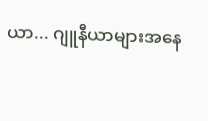ယာ... ဂျူနီယာများအနေ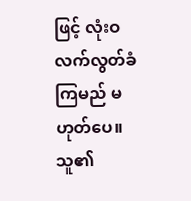ဖြင့် လုံးဝ လက်လွတ်ခံကြမည် မဟုတ်ပေ။
သူ၏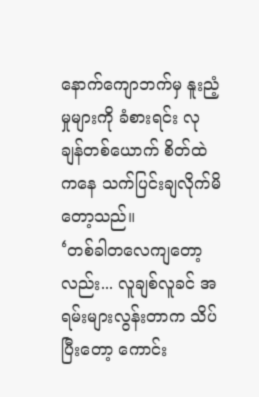နောက်ကျောဘက်မှ နူးညံ့မှုများကို ခံစားရင်း လုချန်တစ်ယောက် စိတ်ထဲကနေ သက်ပြင်းချလိုက်မိတော့သည်။
‘တစ်ခါတလေကျတော့လည်း... လူချစ်လူခင် အရမ်းများလွန်းတာက သိပ်ပြီးတော့ ကောင်း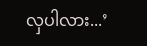လှပါလား...’